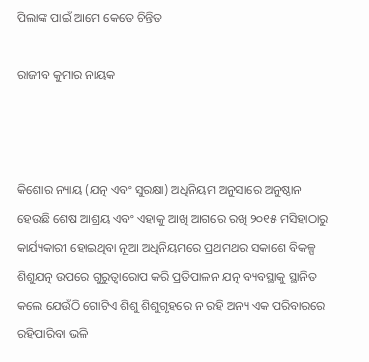ପିଲାଙ୍କ ପାଇଁ ଆମେ କେତେ ଚିନ୍ତିତ

ରାଜୀବ କୁମାର ନାୟକ



କିଶୋର ନ୍ୟାୟ (ଯତ୍ନ ଏବଂ ସୁରକ୍ଷା) ଅଧିନିୟମ ଅନୁସାରେ ଅନୁଷ୍ଠାନ ହେଉଛି ଶେଷ ଆଶ୍ରୟ ଏବଂ ଏହାକୁ ଆଖି ଆଗରେ ରଖି ୨୦୧୫ ମସିହାଠାରୁ କାର୍ଯ୍ୟକାରୀ ହୋଇଥିବା ନୂଆ ଅଧିନିୟମରେ ପ୍ରଥମଥର ସକାଶେ ବିକଳ୍ପ ଶିଶୁଯତ୍ନ ଉପରେ ଗୁରୁତ୍ୱାରୋପ କରି ପ୍ରତିପାଳନ ଯତ୍ନ ବ୍ୟବସ୍ଥାକୁ ସ୍ଥାନିତ କଲେ ଯେଉଁଠି ଗୋଟିଏ ଶିଶୁ ଶିଶୁଗୃହରେ ନ ରହି ଅନ୍ୟ ଏକ ପରିବାରରେ ରହିପାରିବା ଭଳି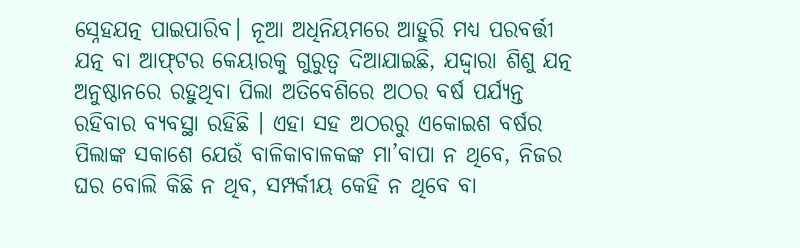ସ୍ନେହଯତ୍ନ ପାଇପାରିବ। ନୂଆ ଅଧିନିୟମରେ ଆହୁରି ମଧ୍ୟ ପରବର୍ତ୍ତୀ ଯତ୍ନ ବା ଆଫ୍‌ଟର କେୟାରକୁ ଗୁରୁତ୍ୱ ଦିଆଯାଇଛି, ଯଦ୍ଦ୍ବାରା ଶିଶୁ ଯତ୍ନ ଅନୁଷ୍ଠାନରେ ରହୁଥିବା ପିଲା ଅତିବେଶିରେ ଅଠର ବର୍ଷ ପର୍ଯ୍ୟନ୍ତ ରହିବାର ବ୍ୟବସ୍ଥା ରହିଛି । ଏହା ସହ ଅଠରରୁ ଏକୋଇଶ ବର୍ଷର ପିଲାଙ୍କ ସକାଶେ ଯେଉଁ ବାଳିକାବାଳକଙ୍କ ମା’ବାପା ନ ଥିବେ, ନିଜର ଘର ବୋଲି କିଛି ନ ଥିବ, ସମ୍ପର୍କୀୟ କେହି ନ ଥିବେ ବା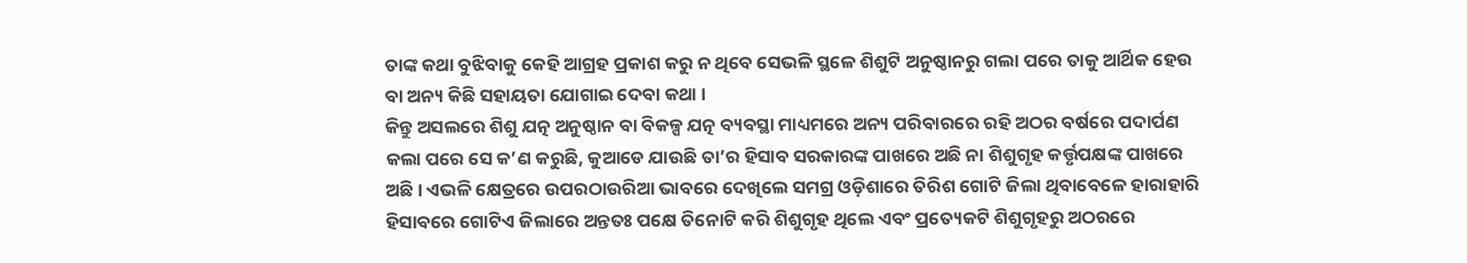ତାଙ୍କ କଥା ବୁଝିବାକୁ କେହି ଆଗ୍ରହ ପ୍ରକାଶ କରୁ ନ ଥିବେ ସେଭଳି ସ୍ଥଳେ ଶିଶୁଟି ଅନୁଷ୍ଠାନରୁ ଗଲା ପରେ ତାକୁ ଆର୍ଥିକ ହେଉ ବା ଅନ୍ୟ କିଛି ସହାୟତା ଯୋଗାଇ ଦେବା କଥା ।
କିନ୍ତୁ ଅସଲରେ ଶିଶୁ ଯତ୍ନ ଅନୁଷ୍ଠାନ ବା ବିକଳ୍ପ ଯତ୍ନ ବ୍ୟବସ୍ଥା ମାଧ୍ୟମରେ ଅନ୍ୟ ପରିବାରରେ ରହି ଅଠର ବର୍ଷରେ ପଦାର୍ପଣ କଲା ପରେ ସେ କ’ଣ କରୁଛି, କୁଆଡେ ଯାଉଛି ତା’ର ହିସାବ ସରକାରଙ୍କ ପାଖରେ ଅଛି ନା ଶିଶୁଗୃହ କର୍ତ୍ତୃପକ୍ଷଙ୍କ ପାଖରେ ଅଛି। ଏଭଳି କ୍ଷେତ୍ରରେ ଉପରଠାଉରିଆ ଭାବରେ ଦେଖିଲେ ସମଗ୍ର ଓଡ଼ିଶାରେ ତିରିଶ ଗୋଟି ଜିଲା ଥିବାବେଳେ ହାରାହାରି ହିସାବରେ ଗୋଟିଏ ଜିଲାରେ ଅନ୍ତତଃ ପକ୍ଷେ ତିନୋଟି କରି ଶିଶୁଗୃହ ଥିଲେ ଏବଂ ପ୍ରତ୍ୟେକଟି ଶିଶୁଗୃହରୁ ଅଠରରେ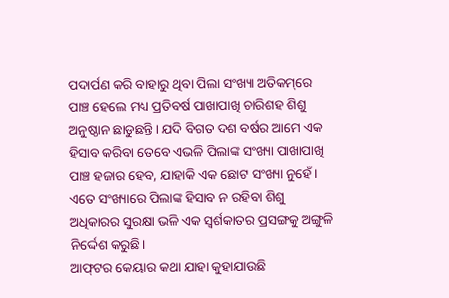ପଦାର୍ପଣ କରି ବାହାରୁ ଥିବା ପିଲା ସଂଖ୍ୟା ଅତିକମ୍‌ରେ ପାଞ୍ଚ ହେଲେ ମଧ୍ୟ ପ୍ରତିବର୍ଷ ପାଖାପାଖି ଚାରିଶହ ଶିଶୁ ଅନୁଷ୍ଠାନ ଛାଡୁଛନ୍ତି। ଯଦି ବିଗତ ଦଶ ବର୍ଷର ଆମେ ଏକ ହିସାବ କରିବା ତେବେ ଏଭଳି ପିଲାଙ୍କ ସଂଖ୍ୟା ପାଖାପାଖି ପାଞ୍ଚ ହଜାର ହେବ, ଯାହାକି ଏକ ଛୋଟ ସଂଖ୍ୟା ନୁହେଁ। ଏତେ ସଂଖ୍ୟାରେ ପିଲାଙ୍କ ହିସାବ ନ ରହିବା ଶିଶୁ ଅଧିକାରର ସୁରକ୍ଷା ଭଳି ଏକ ସ୍ବର୍ଶକାତର ପ୍ରସଙ୍ଗକୁ ଅଙ୍ଗୁଳି ନିର୍ଦ୍ଦେଶ କରୁଛି।
ଆଫ୍‌ଟର କେୟାର କଥା ଯାହା କୁହାଯାଉଛି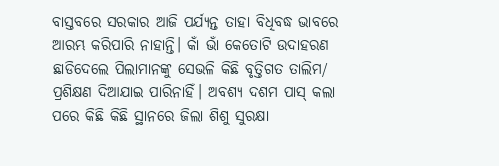ବାସ୍ତବରେ ସରକାର ଆଜି ପର୍ଯ୍ୟନ୍ତ ତାହା ବିଧିବଦ୍ଧ ଭାବରେ ଆରମ୍ଭ କରିପାରି ନାହାନ୍ତି। କାଁ ଭାଁ କେତୋଟି ଉଦାହରଣ ଛାଡିଦେଲେ ପିଲାମାନଙ୍କୁ ସେଭଳି କିଛି ବୃତ୍ତିଗତ ତାଲିମ/ ପ୍ରଶିକ୍ଷଣ ଦିଆଯାଇ ପାରିନାହିଁ। ଅବଶ୍ୟ ଦଶମ ପାସ୍‌ କଲା ପରେ କିଛି କିଛି ସ୍ଥାନରେ ଜିଲା ଶିଶୁ ସୁରକ୍ଷା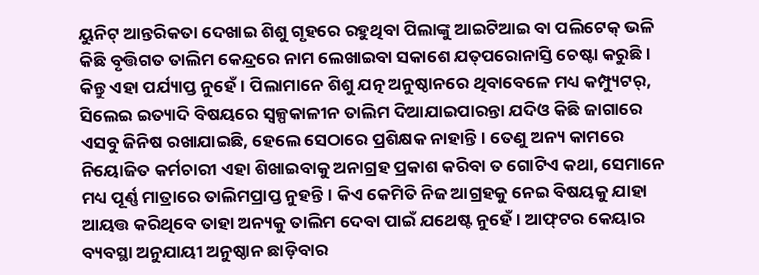ୟୁନିଟ୍‌ ଆନ୍ତରିକତା ଦେଖାଇ ଶିଶୁ ଗୃହରେ ରହୁଥିବା ପିଲାଙ୍କୁ ଆଇଟିଆଇ ବା ପଲିଟେକ୍‌ ଭଳି କିଛି ବୃତ୍ତିଗତ ତାଲିମ କେନ୍ଦ୍ରରେ ନାମ ଲେଖାଇବା ସକାଶେ ଯତ୍‌ପରୋନାସ୍ତି ଚେଷ୍ଟା କରୁଛି। କିନ୍ତୁ ଏହା ପର୍ଯ୍ୟାପ୍ତ ନୁହେଁ। ପିଲାମାନେ ଶିଶୁ ଯତ୍ନ ଅନୁଷ୍ଠାନରେ ଥିବାବେଳେ ମଧ୍ୟ କମ୍ପ୍ୟୁଟର୍‌, ସିଲେଇ ଇତ୍ୟାଦି ବିଷୟରେ ସ୍ବଳ୍ପକାଳୀନ ତାଲିମ ଦିଆଯାଇପାରନ୍ତା ଯଦିଓ କିଛି ଜାଗାରେ ଏସବୁ ଜିନିଷ ରଖାଯାଇଛି, ହେଲେ ସେଠାରେ ପ୍ରଶିକ୍ଷକ ନାହାନ୍ତି। ତେଣୁ ଅନ୍ୟ କାମରେ ନିୟୋଜିତ କର୍ମଚାରୀ ଏହା ଶିଖାଇବାକୁ ଅନାଗ୍ରହ ପ୍ରକାଶ କରିବା ତ ଗୋଟିଏ କଥା, ସେମାନେ ମଧ୍ୟ ପୂର୍ଣ୍ଣ ମାତ୍ରାରେ ତାଲିମପ୍ରାପ୍ତ ନୁହନ୍ତି। କିଏ କେମିତି ନିଜ ଆଗ୍ରହକୁ ନେଇ ବିଷୟକୁ ଯାହା ଆୟତ୍ତ କରିଥିବେ ତାହା ଅନ୍ୟକୁ ତାଲିମ ଦେବା ପାଇଁ ଯଥେଷ୍ଟ ନୁହେଁ। ଆଫ୍‌ଟର କେୟାର ବ୍ୟବସ୍ଥା ଅନୁଯାୟୀ ଅନୁଷ୍ଠାନ ଛାଡ଼ିବାର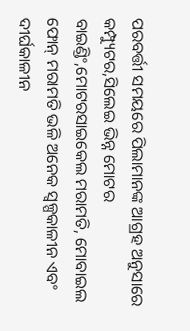ପରବର୍ତ୍ତୀ ସମୟରେ ପିଲାମାନଙ୍କ ଆଗ୍ରହ ଅନୁସାରେ କମ୍ପ୍ୟୁଟର,ସିଲେଇ ଭିନ୍ନ ମୋଟର ବାଇଣ୍ଡିଂ,ମୋଟରସାଇକେଲ ମରାମତି, ମୋବାଇଲ ଫୋନ୍‌ ମରାମତି ଭଳି ଅନେକ ସ୍ବଳ୍ପକାଳୀନ ଏବଂ ଦୀର୍ଘକାଳୀନ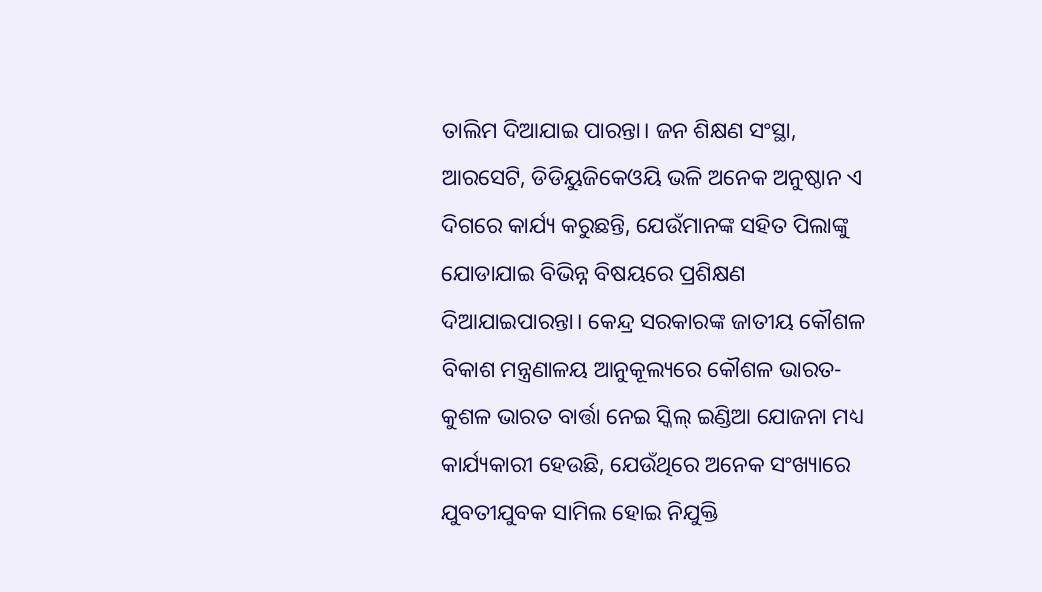ତାଲିମ ଦିଆଯାଇ ପାରନ୍ତା। ଜନ ଶିକ୍ଷଣ ସଂସ୍ଥା, ଆରସେଟି, ଡିଡିୟୁଜିକେଓୟି ଭଳି ଅନେକ ଅନୁଷ୍ଠାନ ଏ ଦିଗରେ କାର୍ଯ୍ୟ କରୁଛନ୍ତି, ଯେଉଁମାନଙ୍କ ସହିତ ପିଲାଙ୍କୁ ଯୋଡାଯାଇ ବିଭିନ୍ନ ବିଷୟରେ ପ୍ରଶିକ୍ଷଣ ଦିଆଯାଇପାରନ୍ତା। କେନ୍ଦ୍ର ସରକାରଙ୍କ ଜାତୀୟ କୌଶଳ ବିକାଶ ମନ୍ତ୍ରଣାଳୟ ଆନୁକୂଲ୍ୟରେ କୌଶଳ ଭାରତ-କୁଶଳ ଭାରତ ବାର୍ତ୍ତା ନେଇ ସ୍କିଲ୍‌ ଇଣ୍ଡିଆ ଯୋଜନା ମଧ୍ୟ କାର୍ଯ୍ୟକାରୀ ହେଉଛି, ଯେଉଁଥିରେ ଅନେକ ସଂଖ୍ୟାରେ ଯୁବତୀଯୁବକ ସାମିଲ ହୋଇ ନିଯୁକ୍ତି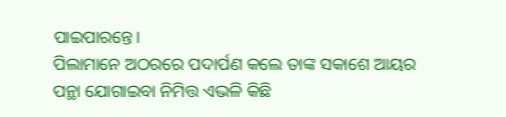ପାଇପାରନ୍ତେ।
ପିଲାମାନେ ଅଠରରେ ପଦାର୍ପଣ କଲେ ତାଙ୍କ ସକାଶେ ଆୟର ପନ୍ଥା ଯୋଗାଇବା ନିମିତ୍ତ ଏଭଳି କିଛି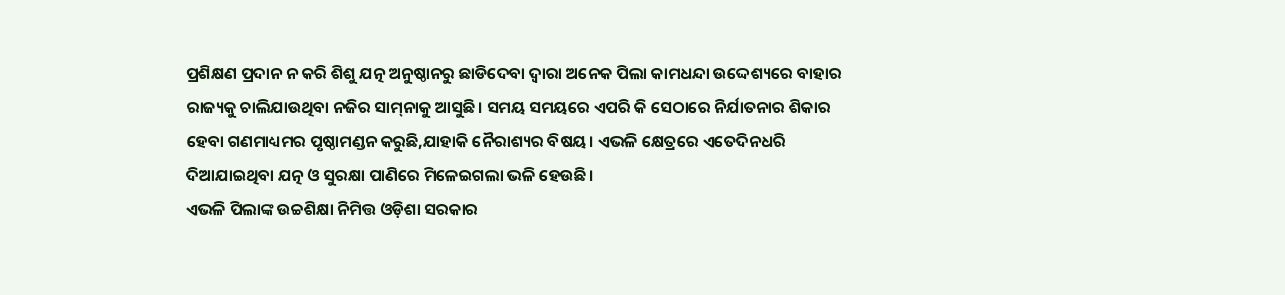ପ୍ରଶିକ୍ଷଣ ପ୍ରଦାନ ନ କରି ଶିଶୁ ଯତ୍ନ ଅନୁଷ୍ଠାନରୁ ଛାଡିଦେବା ଦ୍ୱାରା ଅନେକ ପିଲା କାମଧନ୍ଦା ଉଦ୍ଦେଶ୍ୟରେ ବାହାର ରାଜ୍ୟକୁ ଚାଲିଯାଉଥିବା ନଜିର ସାମ୍‌ନାକୁ ଆସୁଛି। ସମୟ ସମୟରେ ଏପରି କି ସେଠାରେ ନିର୍ଯାତନାର ଶିକାର ହେବା ଗଣମାଧ୍ୟମର ପୃଷ୍ଠାମଣ୍ଡନ କରୁଛି,ଯାହାକି ନୈରାଶ୍ୟର ବିଷୟ। ଏଭଳି କ୍ଷେତ୍ରରେ ଏତେଦିନଧରି ଦିଆଯାଇଥିବା ଯତ୍ନ ଓ ସୁରକ୍ଷା ପାଣିରେ ମିଳେଇଗଲା ଭଳି ହେଉଛି।
ଏଭଳି ପିଲାଙ୍କ ଉଚ୍ଚଶିକ୍ଷା ନିମିତ୍ତ ଓଡ଼ିଶା ସରକାର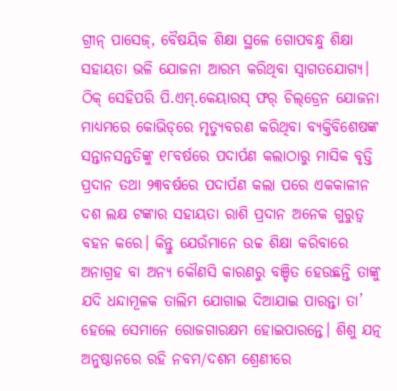ଗ୍ରୀନ୍‌ ପାସେଜ୍‌, ବୈଷୟିକ ଶିକ୍ଷା ସ୍ଥଳେ ଗୋପବନ୍ଧୁ ଶିକ୍ଷା ସହାୟତା ଭଳି ଯୋଜନା ଆରମ୍ଭ କରିଥିବା ସ୍ବାଗତଯୋଗ୍ୟ। ଠିକ୍‌ ସେହିପରି ପି.ଏମ୍‌.କେୟାରସ୍‌ ଫର୍‌ ଚିଲ୍‌ଡ୍ରେନ ଯୋଜନା ମାଧ୍ୟମରେ କୋଭିଡ୍‌ରେ ମୃତ୍ୟୁବରଣ କରିଥିବା ବ୍ୟକ୍ତିବିଶେଷଙ୍କ ସନ୍ତାନସନ୍ତତିଙ୍କୁ ୧୮ବର୍ଷରେ ପଦାର୍ପଣ କଲାଠାରୁ ମାସିକ ବୃତ୍ତି ପ୍ରଦାନ ତଥା ୨୩ବର୍ଷରେ ପଦାର୍ପଣ କଲା ପରେ ଏକକାଳୀନ ଦଶ ଲକ୍ଷ ଟଙ୍କାର ସହାୟତା ରାଶି ପ୍ରଦାନ ଅନେକ ଗୁରୁତ୍ୱ ବହନ କରେ। କିନ୍ତୁ ଯେଉଁମାନେ ଉଚ୍ଚ ଶିକ୍ଷା କରିବାରେ ଅନାଗ୍ରହ ବା ଅନ୍ୟ କୌଣସି କାରଣରୁ ବଞ୍ଚିତ ହେଉଛନ୍ତି ତାଙ୍କୁ ଯଦି ଧନ୍ଦାମୂଳକ ତାଲିମ ଯୋଗାଇ ଦିଆଯାଇ ପାରନ୍ତା ତା’ ହେଲେ ସେମାନେ ରୋଜଗାରକ୍ଷମ ହୋଇପାରନ୍ତେ। ଶିଶୁ ଯତ୍ନ ଅନୁଷ୍ଠାନରେ ରହି ନବମ/ଦଶମ ଶ୍ରେଣୀରେ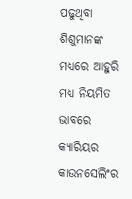ପଢୁଥିବା ଶିଶୁମାନଙ୍କ ମଧ୍ୟରେ ଆହୁରି ମଧ୍ୟ ନିୟମିତ ଭାବରେ କ୍ୟାରିୟର କାଉନସେଲିଂର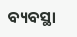ବ୍ୟବସ୍ଥା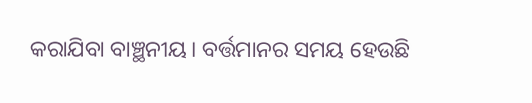କରାଯିବା ବାଞ୍ଛନୀୟ। ବର୍ତ୍ତମାନର ସମୟ ହେଉଛି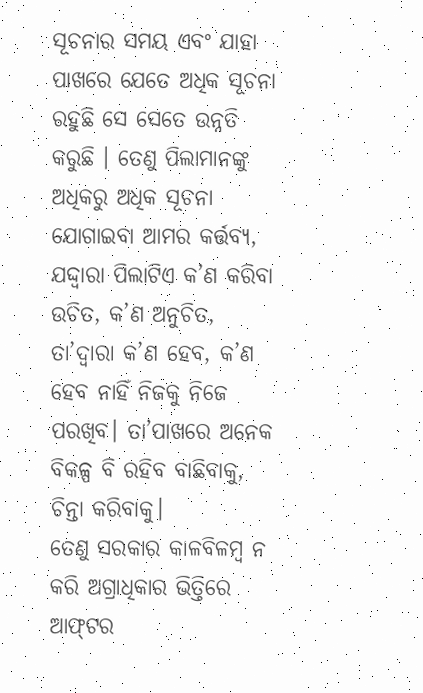ସୂଚନାର ସମୟ ଏବଂ ଯାହା ପାଖରେ ଯେତେ ଅଧିକ ସୂଚନା ରହୁଛି ସେ ସେତେ ଉନ୍ନତି କରୁଛି । ତେଣୁ ପିଲାମାନଙ୍କୁ ଅଧିକରୁ ଅଧିକ ସୂଚନା ଯୋଗାଇବା ଆମର କର୍ତ୍ତବ୍ୟ, ଯଦ୍ଦ୍ବାରା ପିଲାଟିଏ କ’ଣ କରିବା ଉଚିତ, କ’ଣ ଅନୁଚିତ, ତା’ଦ୍ୱାରା କ’ଣ ହେବ, କ’ଣ ହେବ ନାହିଁ ନିଜକୁ ନିଜେ ପରଖିବ। ତା’ପାଖରେ ଅନେକ ବିକଳ୍ପ ବି ରହିବ ବାଛିବାକୁ, ଚିନ୍ତା କରିବାକୁ।
ତେଣୁ ସରକାର କାଳବିଳମ୍ବ ନ କରି ଅଗ୍ରାଧିକାର ଭିତ୍ତିରେ ଆଫ୍‌ଟର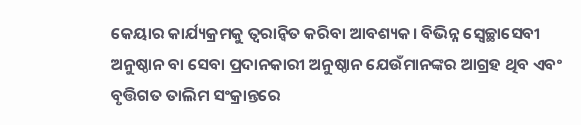କେୟାର କାର୍ଯ୍ୟକ୍ରମକୁ ତ୍ୱରାନ୍ବିତ କରିବା ଆବଶ୍ୟକ। ବିଭିନ୍ନ ସ୍ବେଚ୍ଛାସେବୀ ଅନୁଷ୍ଠାନ ବା ସେବା ପ୍ରଦାନକାରୀ ଅନୁଷ୍ଠାନ ଯେଉଁମାନଙ୍କର ଆଗ୍ରହ ଥିବ ଏବଂ ବୃତ୍ତିଗତ ତାଲିମ ସଂକ୍ରାନ୍ତରେ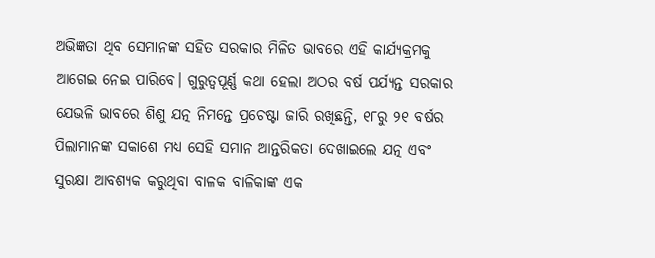ଅଭିଜ୍ଞତା ଥିବ ସେମାନଙ୍କ ସହିତ ସରକାର ମିଳିତ ଭାବରେ ଏହି କାର୍ଯ୍ୟକ୍ରମକୁ ଆଗେଇ ନେଇ ପାରିବେ। ଗୁରୁତ୍ୱପୂର୍ଣ୍ଣ କଥା ହେଲା ଅଠର ବର୍ଷ ପର୍ଯ୍ୟନ୍ତ ସରକାର ଯେଭଳି ଭାବରେ ଶିଶୁ ଯତ୍ନ ନିମନ୍ତେ ପ୍ରଚେଷ୍ଟା ଜାରି ରଖିଛନ୍ତି, ୧୮ରୁ ୨୧ ବର୍ଷର ପିଲାମାନଙ୍କ ସକାଶେ ମଧ୍ୟ ସେହି ସମାନ ଆନ୍ତରିକତା ଦେଖାଇଲେ ଯତ୍ନ ଏବଂ ସୁରକ୍ଷା ଆବଶ୍ୟକ କରୁଥିବା ବାଳକ ବାଳିକାଙ୍କ ଏକ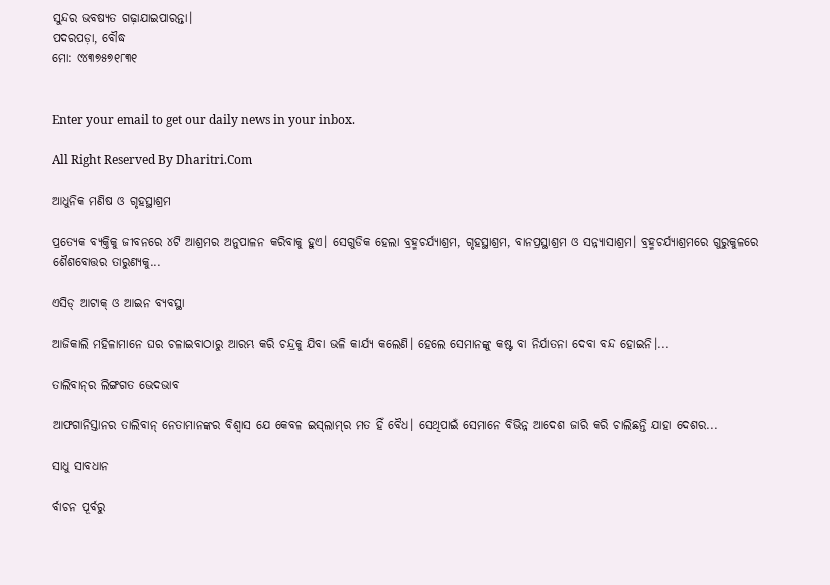ସୁନ୍ଦର ଭବଷ୍ୟତ ଗଢ଼ାଯାଇପାରନ୍ତା।
ପଦରପଡ଼ା, ବୌଦ୍ଧ
ମୋ: ୯୪୩୭୫୭୧୮୩୧


Enter your email to get our daily news in your inbox.

All Right Reserved By Dharitri.Com

ଆଧୁନିକ ମଣିଷ ଓ ଗୃହସ୍ଥାଶ୍ରମ

ପ୍ରତ୍ୟେକ ବ୍ୟକ୍ତିକୁ ଜୀବନରେ ୪ଟି ଆଶ୍ରମର ଅନୁପାଳନ କରିବାକୁ ହୁଏ। ସେଗୁଡିକ ହେଲା ବ୍ରହ୍ମଚର୍ଯ୍ୟାଶ୍ରମ, ଗୃହସ୍ଥାଶ୍ରମ, ବାନପ୍ରସ୍ଥାଶ୍ରମ ଓ ସନ୍ନ୍ୟାସାଶ୍ରମ। ବ୍ରହ୍ମଚର୍ଯ୍ୟାଶ୍ରମରେ ଗୁରୁକୁଳରେ ଶୈଶବୋତ୍ତର ତାରୁଣ୍ୟକୁ...

ଏସିଡ୍‌ ଆଟାକ୍‌ ଓ ଆଇନ ବ୍ୟବସ୍ଥା

ଆଜିକାଲି ମହିଳାମାନେ ଘର ଚଳାଇବାଠାରୁ ଆରମ୍ଭ କରି ଚନ୍ଦ୍ରକୁ ଯିବା ଭଳି କାର୍ଯ୍ୟ କଲେଣି। ହେଲେ ସେମାନଙ୍କୁ କଷ୍ଟ ବା ନିର୍ଯାତନା ଦେବା ବନ୍ଦ ହୋଇନି।...

ତାଲିବାନ୍‌ର ଲିଙ୍ଗଗତ ଭେଦଭାବ

ଆଫଗାନିସ୍ତାନର ତାଲିବାନ୍‌ ନେତାମାନଙ୍କର ବିଶ୍ୱାସ ଯେ କେବଳ ଇସ୍‌ଲାମ୍‌ର ମତ ହିଁ ବୈଧ। ସେଥିପାଇଁ ସେମାନେ ବିଭିନ୍ନ ଆଦେଶ ଜାରି କରି ଚାଲିଛନ୍ତି ଯାହା ଦେଶର...

ସାଧୁ ସାବଧାନ

ର୍ବାଚନ ପୂର୍ବରୁ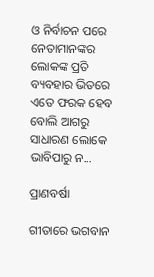ଓ ନିର୍ବାଚନ ପରେ ନେତାମାନଙ୍କର ଲୋକଙ୍କ ପ୍ରତି ବ୍ୟବହାର ଭିତରେ ଏତେ ଫରକ ହେବ ବୋଲି ଆଗରୁ ସାଧାରଣ ଲୋକେ ଭାବିପାରୁ ନ...

ପ୍ରାଣବର୍ଷା

ଗୀତାରେ ଭଗବାନ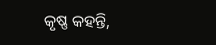କୃଷ୍ଣ କହନ୍ତି,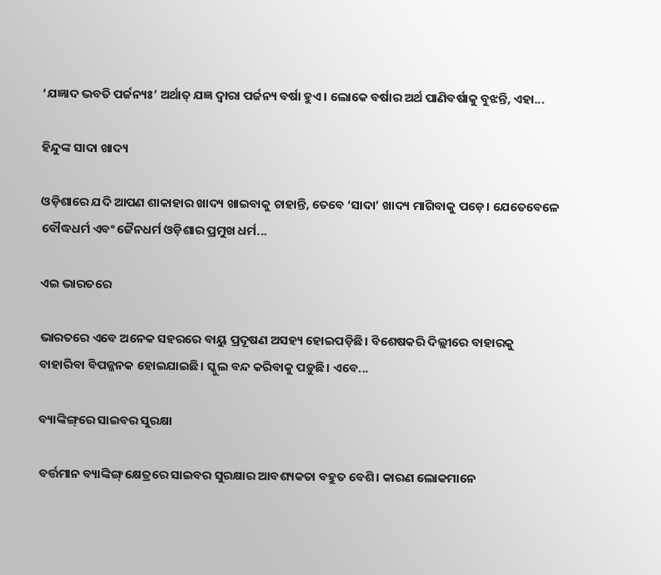‘ଯଜ୍ଞାଦ ଭବତି ପର୍ଜନ୍ୟଃ’ ଅର୍ଥାତ୍‌ ଯଜ୍ଞ ଦ୍ୱାରା ପର୍ଜନ୍ୟ ବର୍ଷା ହୁଏ। ଲୋକେ ବର୍ଷାର ଅର୍ଥ ପାଣିବର୍ଷାକୁ ବୁଝନ୍ତି, ଏହା...

ହିନ୍ଦୁଙ୍କ ସାଦା ଖାଦ୍ୟ

ଓଡ଼ିଶାରେ ଯଦି ଆପଣ ଶାକାହାର ଖାଦ୍ୟ ଖାଇବାକୁ ଚାହାନ୍ତି, ତେବେ ‘ସାଦା’ ଖାଦ୍ୟ ମାଗିବାକୁ ପଡ଼େ। ଯେତେବେଳେ ବୌଦ୍ଧଧର୍ମ ଏବଂ ଜୈନଧର୍ମ ଓଡ଼ିଶାର ପ୍ରମୁଖ ଧର୍ମ...

ଏଇ ଭାରତରେ

ଭାରତରେ ଏବେ ଅନେକ ସହରରେ ବାୟୁ ପ୍ରଦୂଷଣ ଅସହ୍ୟ ହୋଇପଡ଼ିଛି। ବିଶେଷକରି ଦିଲ୍ଲୀରେ ବାହାରକୁ ବାହାରିବା ବିପଜ୍ଜନକ ହୋଇଯାଇଛି। ସ୍କୁଲ ବନ୍ଦ କରିବାକୁ ପଡ଼ୁଛି। ଏବେ...

ବ୍ୟାଙ୍କିଙ୍ଗ୍‌ରେ ସାଇବର ସୁରକ୍ଷା

ବର୍ତ୍ତମାନ ବ୍ୟାଙ୍କିଙ୍ଗ୍‌ କ୍ଷେତ୍ରରେ ସାଇବର ସୁରକ୍ଷାର ଆବଶ୍ୟକତା ବହୁତ ବେଶି। କାରଣ ଲୋକମାନେ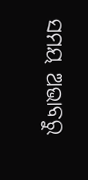ସମୟ ଅଭାବରୁ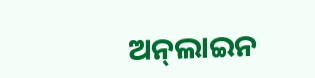ଅନ୍‌ଲାଇନ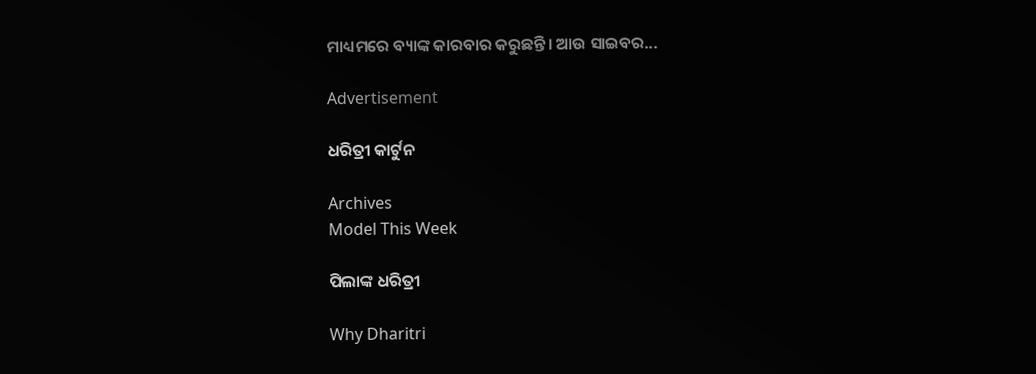ମାଧ୍ୟମରେ ବ୍ୟାଙ୍କ କାରବାର କରୁଛନ୍ତି। ଆଉ ସାଇବର...

Advertisement

ଧରିତ୍ରୀ କାର୍ଟୁନ

Archives
Model This Week

ପିଲାଙ୍କ ଧରିତ୍ରୀ

Why Dharitri